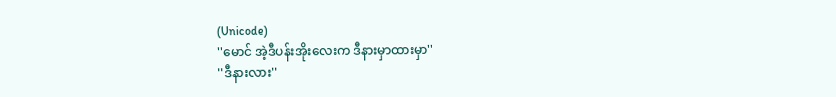(Unicode)
''မောင် အဲ့ဒီပန်းအိုးလေးက ဒီနားမှာထားမှာ''
''ဒီနားလား''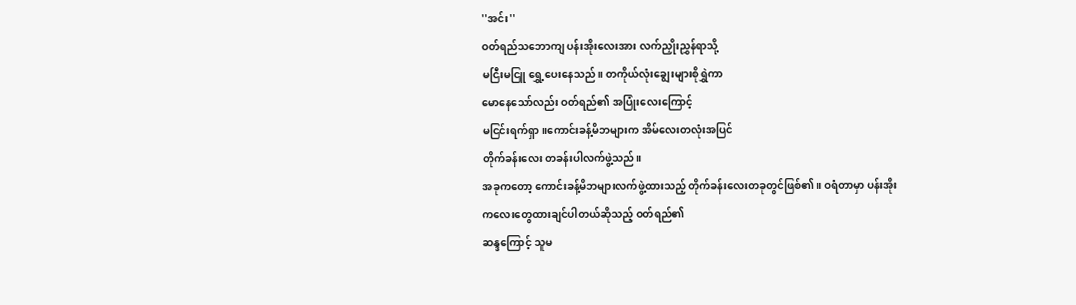''အင်း''
ဝတ်ရည်သဘောကျ ပန်းအိုးလေးအား လက်ညှိုးညွှန်ရာသို့
မငြီးမငြူ ရွှေ့ပေးနေသည်။ တကိုယ်လုံးချွေးများစိုရွှဲကာ
မောနေသော်လည်း ဝတ်ရည်၏ အပြုံးလေးကြောင့်
မငြင်းရက်ရှာ။ကောင်းခန့်မိဘများက အိမ်လေးတလုံးအပြင်
တိုက်ခန်းလေး တခန်းပါလက်ဖွဲ့သည်။
အခုကတော့ ကောင်းခန့်မိဘများလက်ဖွဲ့ထားသည့် တိုက်ခန်းလေးတခုတွင်ဖြစ်၏။ ဝရံတာမှာ ပန်းအိုး
ကလေးတွေထားချင်ပါတယ်ဆိုသည့် ဝတ်ရည်၏
ဆန္ဒကြောင့် သူမ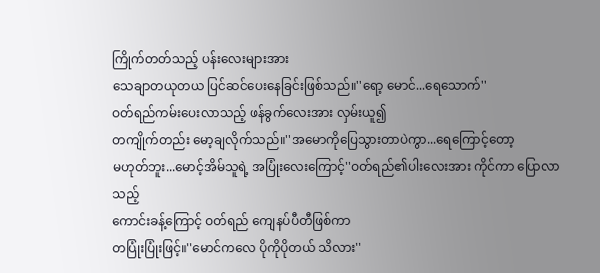ကြိုက်တတ်သည့် ပန်းလေးများအား
သေချာတယုတယ ပြင်ဆင်ပေးနေခြင်းဖြစ်သည်။''ရော့ မောင်...ရေသောက်''
ဝတ်ရည်ကမ်းပေးလာသည့် ဖန်ခွက်လေးအား လှမ်းယူ၍
တကျိုက်တည်း မော့ချလိုက်သည်။''အမောကိုပြေသွားတာပဲကွာ...ရေကြောင့်တော့
မဟုတ်ဘူး...မောင့်အိမ်သူရဲ့ အပြုံးလေးကြောင့်''ဝတ်ရည်၏ပါးလေးအား ကိုင်ကာ ပြောလာသည့်
ကောင်းခန့်ကြောင့် ဝတ်ရည် ကျေနပ်ပီတီဖြစ်ကာ
တပြုံးပြုံးဖြင့်။''မောင်ကလေ ပိုကိုပိုတယ် သိလား''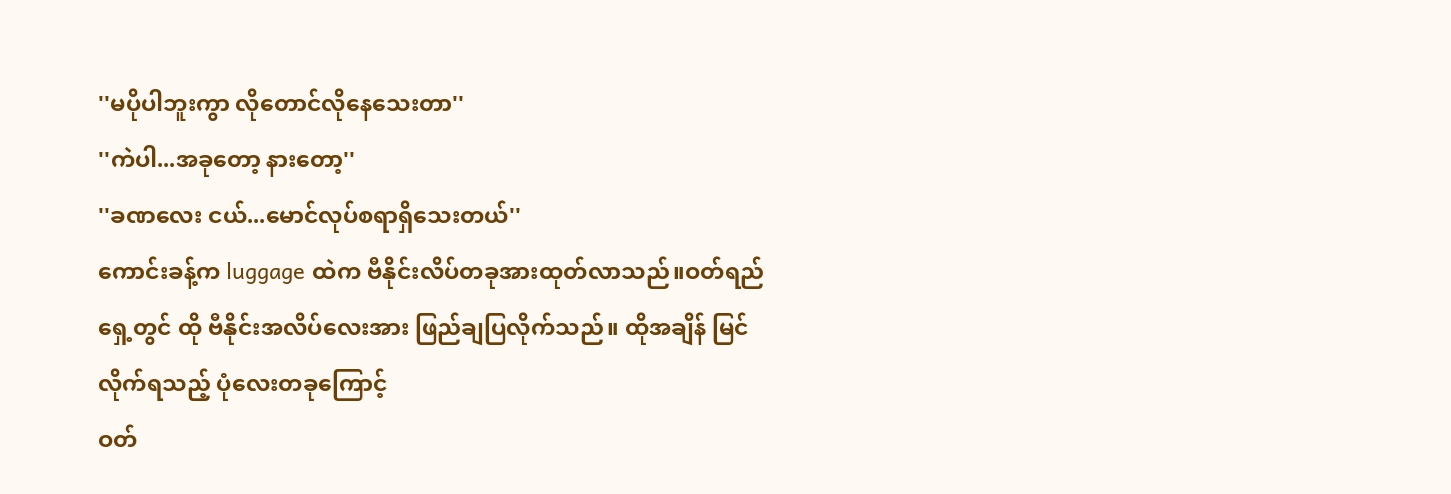''မပိုပါဘူးကွာ လိုတောင်လိုနေသေးတာ''
''ကဲပါ...အခုတော့ နားတော့''
''ခဏလေး ငယ်...မောင်လုပ်စရာရှိသေးတယ်''
ကောင်းခန့်က luggage ထဲက ဗီနိုင်းလိပ်တခုအားထုတ်လာသည်။ဝတ်ရည်ရှေ့တွင် ထို ဗီနိုင်းအလိပ်လေးအား ဖြည်ချပြလိုက်သည်။ ထိုအချိန် မြင်လိုက်ရသည့် ပုံလေးတခုကြောင့်
ဝတ်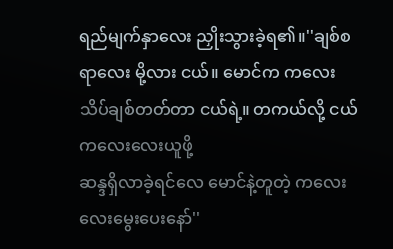ရည်မျက်နှာလေး ညှိုးသွားခဲ့ရ၏။''ချစ်စရာလေး မို့လား ငယ်။ မောင်က ကလေးသိပ်ချစ်တတ်တာ ငယ်ရဲ့။ တကယ်လို့ ငယ်ကလေးလေးယူဖို့
ဆန္ဒရှိလာခဲ့ရင်လေ မောင်နဲ့တူတဲ့ ကလေးလေးမွေးပေးနော်''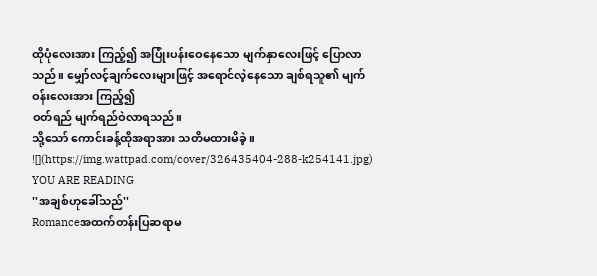ထိုပုံလေးအား ကြည့်၍ အပြုံးပန်းဝေနေသော မျက်နှာလေးဖြင့် ပြောလာသည်။ မျှော်လင့်ချက်လေးများဖြင့် အရောင်လဲ့နေသော ချစ်ရသူ၏ မျက်ဝန်းလေးအား ကြည့်၍
ဝတ်ရည် မျက်ရည်ဝဲလာရသည်။
သို့သော် ကောင်းခန့်ထိုအရာအား သတိမထားမိခဲ့။
![](https://img.wattpad.com/cover/326435404-288-k254141.jpg)
YOU ARE READING
''အချစ်ဟုခေါ်သည်''
Romanceအထက်တန်းပြဆရာမ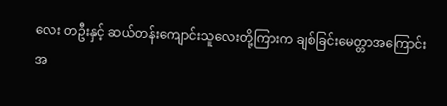လေး တဦးနှင့် ဆယ်တန်းကျောင်းသူလေးတို့ကြားက ချစ်ခြင်းမေတ္တာအကြောင်း အ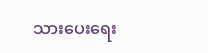သားပေးရေး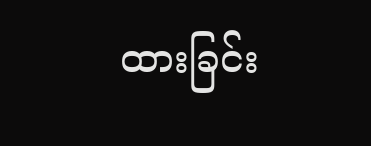ထားခြင်း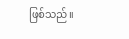ဖြစ်သည်။